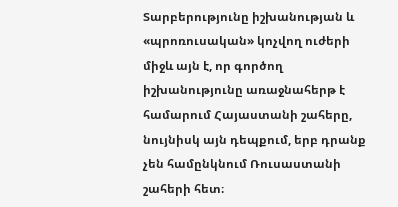Տարբերությունը իշխանության և «պրոռուսական» կոչվող ուժերի միջև այն է, որ գործող իշխանությունը առաջնահերթ է համարում Հայաստանի շահերը, նույնիսկ այն դեպքում, երբ դրանք չեն համընկնում Ռուսաստանի շահերի հետ։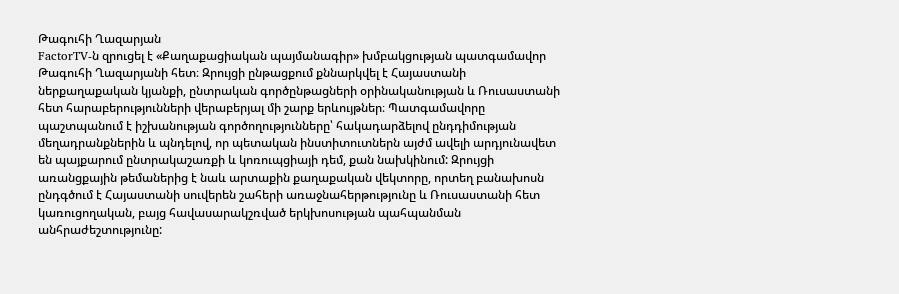Թագուհի Ղազարյան
FactorTV‑ն զրուցել է «Քաղաքացիական պայմանագիր» խմբակցության պատգամավոր Թագուհի Ղազարյանի հետ։ Զրույցի ընթացքում քննարկվել է Հայաստանի ներքաղաքական կյանքի, ընտրական գործընթացների օրինականության և Ռուսաստանի հետ հարաբերությունների վերաբերյալ մի շարք երևույթներ։ Պատգամավորը պաշտպանում է իշխանության գործողությունները՝ հակադարձելով ընդդիմության մեղադրանքներին և պնդելով, որ պետական ինստիտուտներն այժմ ավելի արդյունավետ են պայքարում ընտրակաշառքի և կոռուպցիայի դեմ, քան նախկինում: Զրույցի առանցքային թեմաներից է նաև արտաքին քաղաքական վեկտորը, որտեղ բանախոսն ընդգծում է Հայաստանի սուվերեն շահերի առաջնահերթությունը և Ռուսաստանի հետ կառուցողական, բայց հավասարակշռված երկխոսության պահպանման անհրաժեշտությունը: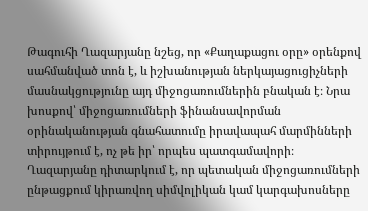Թագուհի Ղազարյանը նշեց, որ «Քաղաքացու օրը» օրենքով սահմանված տոն է, և իշխանության ներկայացուցիչների մասնակցությունը այդ միջոցառումներին բնական է։ Նրա խոսքով՝ միջոցառումների ֆինանսավորման օրինականության գնահատումը իրավապահ մարմինների տիրույթում է, ոչ թե իր՝ որպես պատգամավորի։ Ղազարյանը դիտարկում է, որ պետական միջոցառումների ընթացքում կիրառվող սիմվոլիկան կամ կարգախոսները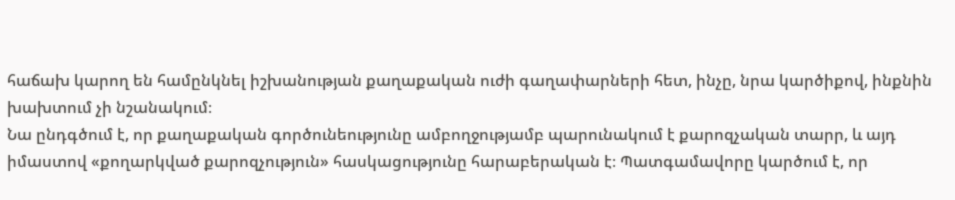հաճախ կարող են համընկնել իշխանության քաղաքական ուժի գաղափարների հետ, ինչը, նրա կարծիքով, ինքնին խախտում չի նշանակում։
Նա ընդգծում է, որ քաղաքական գործունեությունը ամբողջությամբ պարունակում է քարոզչական տարր, և այդ իմաստով «քողարկված քարոզչություն» հասկացությունը հարաբերական է։ Պատգամավորը կարծում է, որ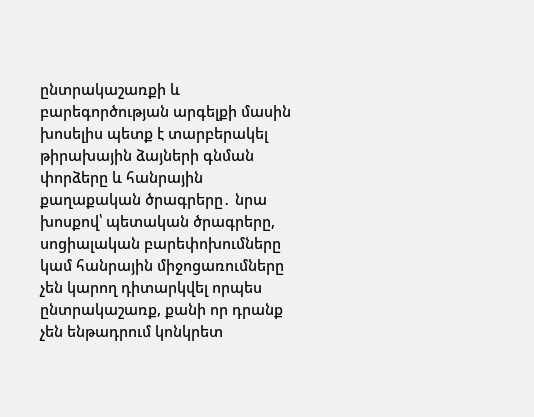ընտրակաշառքի և բարեգործության արգելքի մասին խոսելիս պետք է տարբերակել թիրախային ձայների գնման փորձերը և հանրային քաղաքական ծրագրերը․ նրա խոսքով՝ պետական ծրագրերը, սոցիալական բարեփոխումները կամ հանրային միջոցառումները չեն կարող դիտարկվել որպես ընտրակաշառք, քանի որ դրանք չեն ենթադրում կոնկրետ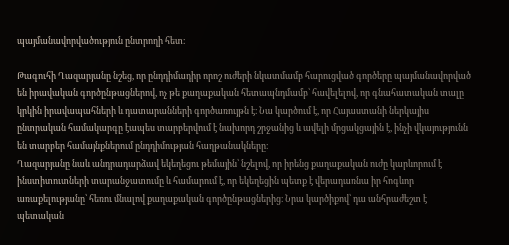պայմանավորվածություն ընտրողի հետ։

Թագուհի Ղազարյանը նշեց, որ ընդդիմադիր որոշ ուժերի նկատմամբ հարուցված գործերը պայմանավորված են իրավական գործընթացներով, ոչ թե քաղաքական հետապնդմամբ՝ հավելելով, որ գնահատական տալը կրկին իրավապահների և դատարանների գործառույթն է։ Նա կարծում է, որ Հայաստանի ներկայիս ընտրական համակարգը էապես տարբերվում է նախորդ շրջանից և ավելի մրցակցային է, ինչի վկայությունն են տարբեր համայնքներում ընդդիմության հաղթանակները։
Ղազարյանը նաև անդրադարձավ եկեղեցու թեմային՝ նշելով, որ իրենց քաղաքական ուժը կարևորում է ինստիտուտների տարանջատումը և համարում է, որ եկեղեցին պետք է վերադառնա իր հոգևոր առաքելությանը՝ հեռու մնալով քաղաքական գործընթացներից։ Նրա կարծիքով՝ դա անհրաժեշտ է պետական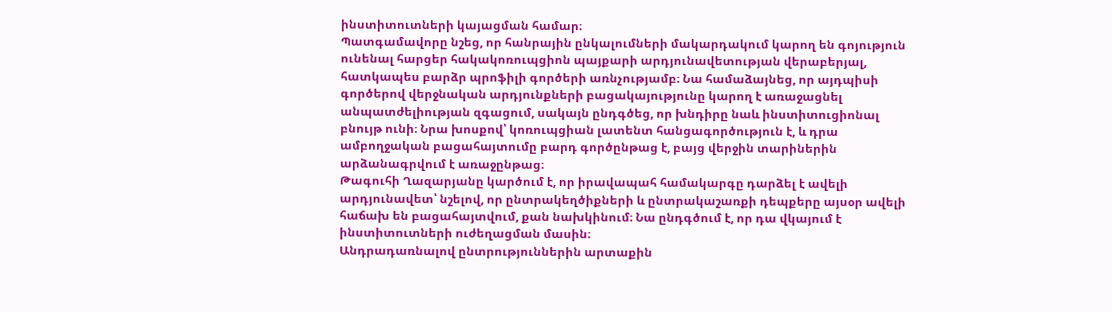ինստիտուտների կայացման համար։
Պատգամավորը նշեց, որ հանրային ընկալումների մակարդակում կարող են գոյություն ունենալ հարցեր հակակոռուպցիոն պայքարի արդյունավետության վերաբերյալ, հատկապես բարձր պրոֆիլի գործերի առնչությամբ։ Նա համաձայնեց, որ այդպիսի գործերով վերջնական արդյունքների բացակայությունը կարող է առաջացնել անպատժելիության զգացում, սակայն ընդգծեց, որ խնդիրը նաև ինստիտուցիոնալ բնույթ ունի։ Նրա խոսքով՝ կոռուպցիան լատենտ հանցագործություն է, և դրա ամբողջական բացահայտումը բարդ գործընթաց է, բայց վերջին տարիներին արձանագրվում է առաջընթաց։
Թագուհի Ղազարյանը կարծում է, որ իրավապահ համակարգը դարձել է ավելի արդյունավետ՝ նշելով, որ ընտրակեղծիքների և ընտրակաշառքի դեպքերը այսօր ավելի հաճախ են բացահայտվում, քան նախկինում։ Նա ընդգծում է, որ դա վկայում է ինստիտուտների ուժեղացման մասին։
Անդրադառնալով ընտրություններին արտաքին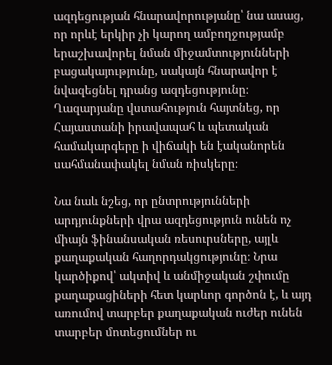ազդեցության հնարավորությանը՝ նա ասաց, որ որևէ երկիր չի կարող ամբողջությամբ երաշխավորել նման միջամտությունների բացակայությունը, սակայն հնարավոր է նվազեցնել դրանց ազդեցությունը։ Ղազարյանը վստահություն հայտնեց, որ Հայաստանի իրավապահ և պետական համակարգերը ի վիճակի են էականորեն սահմանափակել նման ռիսկերը։

Նա նաև նշեց, որ ընտրությունների արդյունքների վրա ազդեցություն ունեն ոչ միայն ֆինանսական ռեսուրսները, այլև քաղաքական հաղորդակցությունը։ Նրա կարծիքով՝ ակտիվ և անմիջական շփումը քաղաքացիների հետ կարևոր գործոն է, և այդ առումով տարբեր քաղաքական ուժեր ունեն տարբեր մոտեցումներ ու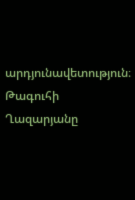արդյունավետություն։
Թագուհի Ղազարյանը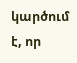կարծում է, որ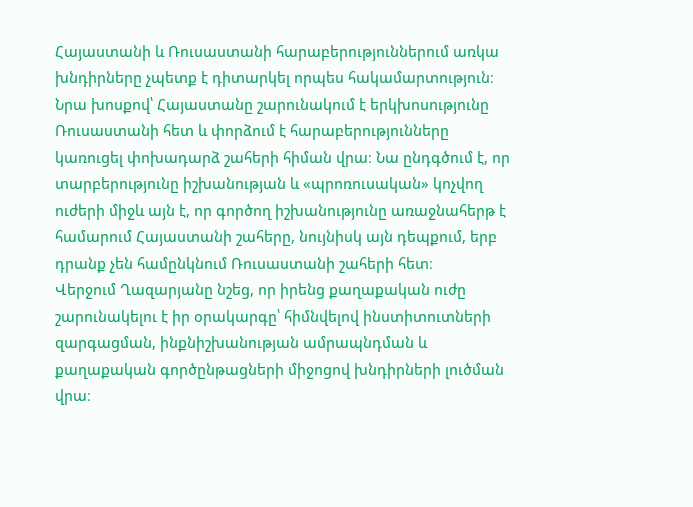Հայաստանի և Ռուսաստանի հարաբերություններում առկա խնդիրները չպետք է դիտարկել որպես հակամարտություն։ Նրա խոսքով՝ Հայաստանը շարունակում է երկխոսությունը Ռուսաստանի հետ և փորձում է հարաբերությունները կառուցել փոխադարձ շահերի հիման վրա։ Նա ընդգծում է, որ տարբերությունը իշխանության և «պրոռուսական» կոչվող ուժերի միջև այն է, որ գործող իշխանությունը առաջնահերթ է համարում Հայաստանի շահերը, նույնիսկ այն դեպքում, երբ դրանք չեն համընկնում Ռուսաստանի շահերի հետ։
Վերջում Ղազարյանը նշեց, որ իրենց քաղաքական ուժը շարունակելու է իր օրակարգը՝ հիմնվելով ինստիտուտների զարգացման, ինքնիշխանության ամրապնդման և քաղաքական գործընթացների միջոցով խնդիրների լուծման վրա։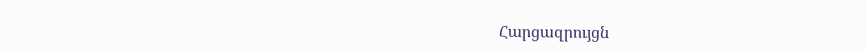Հարցազրույցն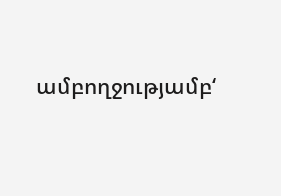ամբողջությամբ‘